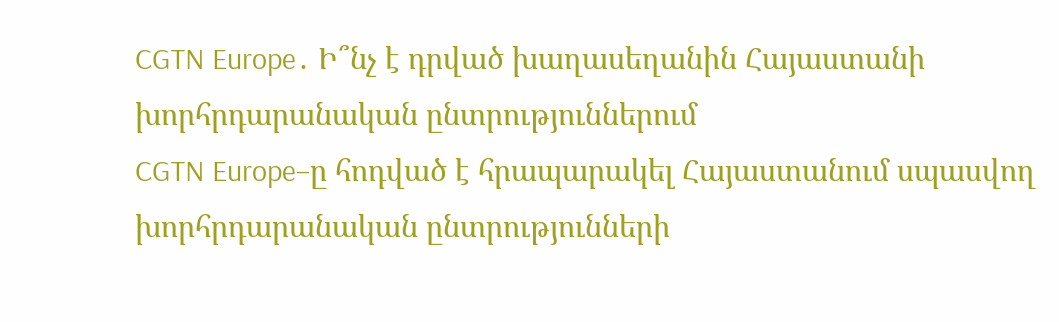CGTN Europe․ Ի՞նչ է դրված խաղասեղանին Հայաստանի խորհրդարանական ընտրություններում
CGTN Europe–ը հոդված է հրապարակել Հայաստանում սպասվող խորհրդարանական ընտրությունների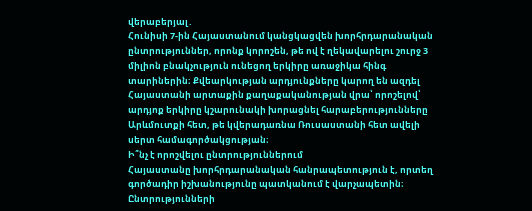վերաբերյալ․
Հունիսի 7-ին Հայաստանում կանցկացվեն խորհրդարանական ընտրություններ, որոնք կորոշեն, թե ով է ղեկավարելու շուրջ 3 միլիոն բնակչություն ունեցող երկիրը առաջիկա հինգ տարիներին։ Քվեարկության արդյունքները կարող են ազդել Հայաստանի արտաքին քաղաքականության վրա՝ որոշելով՝ արդյոք երկիրը կշարունակի խորացնել հարաբերությունները Արևմուտքի հետ, թե կվերադառնա Ռուսաստանի հետ ավելի սերտ համագործակցության։
Ի՞նչ է որոշվելու ընտրություններում
Հայաստանը խորհրդարանական հանրապետություն է, որտեղ գործադիր իշխանությունը պատկանում է վարչապետին։ Ընտրությունների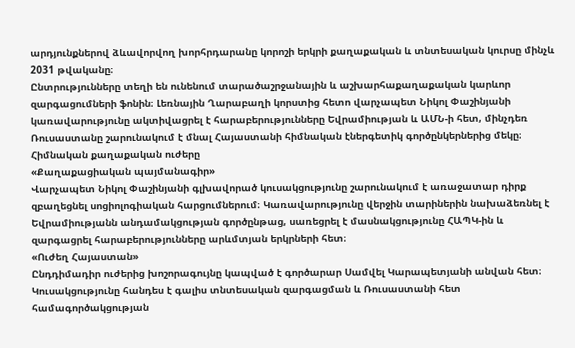արդյունքներով ձևավորվող խորհրդարանը կորոշի երկրի քաղաքական և տնտեսական կուրսը մինչև 2031 թվականը։
Ընտրությունները տեղի են ունենում տարածաշրջանային և աշխարհաքաղաքական կարևոր զարգացումների ֆոնին։ Լեռնային Ղարաբաղի կորստից հետո վարչապետ Նիկոլ Փաշինյանի կառավարությունը ակտիվացրել է հարաբերությունները Եվրամիության և ԱՄՆ-ի հետ, մինչդեռ Ռուսաստանը շարունակում է մնալ Հայաստանի հիմնական էներգետիկ գործընկերներից մեկը։
Հիմնական քաղաքական ուժերը
«Քաղաքացիական պայմանագիր»
Վարչապետ Նիկոլ Փաշինյանի գլխավորած կուսակցությունը շարունակում է առաջատար դիրք զբաղեցնել սոցիոլոգիական հարցումներում։ Կառավարությունը վերջին տարիներին նախաձեռնել է Եվրամիությանն անդամակցության գործընթաց, սառեցրել է մասնակցությունը ՀԱՊԿ-ին և զարգացրել հարաբերությունները արևմտյան երկրների հետ։
«Ուժեղ Հայաստան»
Ընդդիմադիր ուժերից խոշորագույնը կապված է գործարար Սամվել Կարապետյանի անվան հետ։ Կուսակցությունը հանդես է գալիս տնտեսական զարգացման և Ռուսաստանի հետ համագործակցության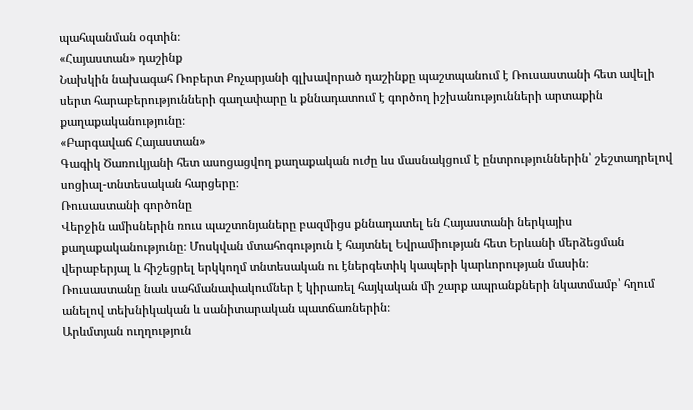պահպանման օգտին։
«Հայաստան» դաշինք
Նախկին նախագահ Ռոբերտ Քոչարյանի գլխավորած դաշինքը պաշտպանում է Ռուսաստանի հետ ավելի սերտ հարաբերությունների գաղափարը և քննադատում է գործող իշխանությունների արտաքին քաղաքականությունը։
«Բարգավաճ Հայաստան»
Գագիկ Ծառուկյանի հետ ասոցացվող քաղաքական ուժը ևս մասնակցում է ընտրություններին՝ շեշտադրելով սոցիալ-տնտեսական հարցերը։
Ռուսաստանի գործոնը
Վերջին ամիսներին ռուս պաշտոնյաները բազմիցս քննադատել են Հայաստանի ներկայիս քաղաքականությունը։ Մոսկվան մտահոգություն է հայտնել Եվրամիության հետ Երևանի մերձեցման վերաբերյալ և հիշեցրել երկկողմ տնտեսական ու էներգետիկ կապերի կարևորության մասին։
Ռուսաստանը նաև սահմանափակումներ է կիրառել հայկական մի շարք ապրանքների նկատմամբ՝ հղում անելով տեխնիկական և սանիտարական պատճառներին։
Արևմտյան ուղղություն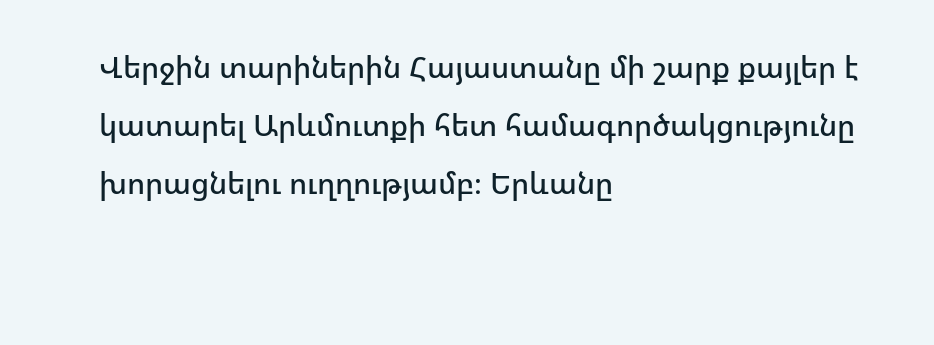Վերջին տարիներին Հայաստանը մի շարք քայլեր է կատարել Արևմուտքի հետ համագործակցությունը խորացնելու ուղղությամբ։ Երևանը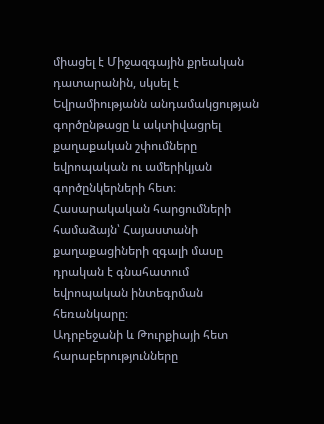միացել է Միջազգային քրեական դատարանին, սկսել է Եվրամիությանն անդամակցության գործընթացը և ակտիվացրել քաղաքական շփումները եվրոպական ու ամերիկյան գործընկերների հետ։
Հասարակական հարցումների համաձայն՝ Հայաստանի քաղաքացիների զգալի մասը դրական է գնահատում եվրոպական ինտեգրման հեռանկարը։
Ադրբեջանի և Թուրքիայի հետ հարաբերությունները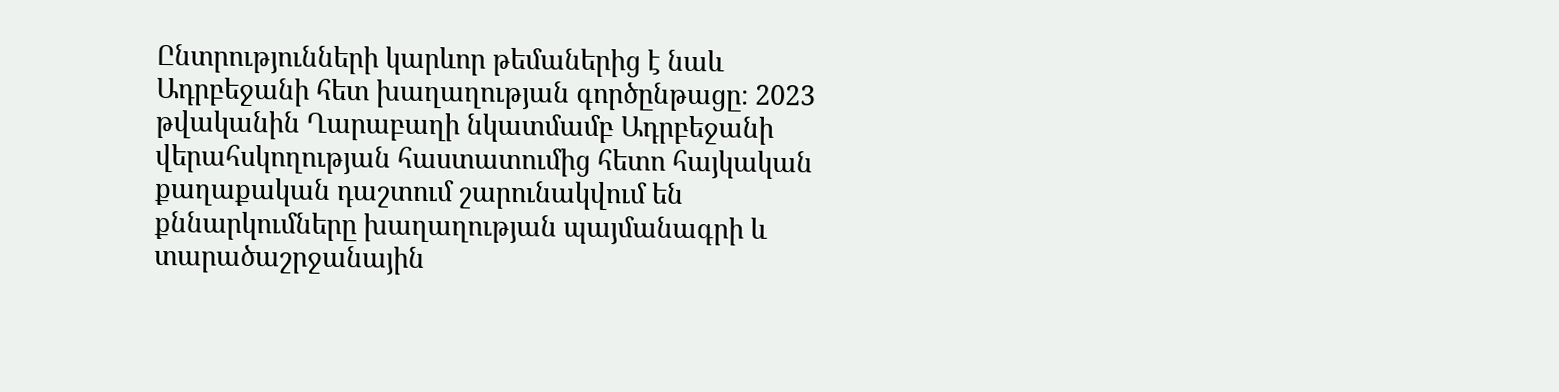Ընտրությունների կարևոր թեմաներից է նաև Ադրբեջանի հետ խաղաղության գործընթացը։ 2023 թվականին Ղարաբաղի նկատմամբ Ադրբեջանի վերահսկողության հաստատումից հետո հայկական քաղաքական դաշտում շարունակվում են քննարկումները խաղաղության պայմանագրի և տարածաշրջանային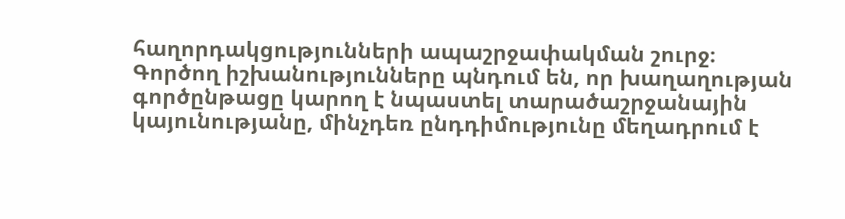հաղորդակցությունների ապաշրջափակման շուրջ։
Գործող իշխանությունները պնդում են, որ խաղաղության գործընթացը կարող է նպաստել տարածաշրջանային կայունությանը, մինչդեռ ընդդիմությունը մեղադրում է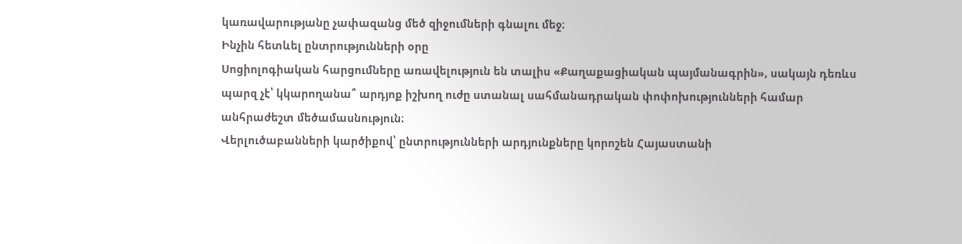կառավարությանը չափազանց մեծ զիջումների գնալու մեջ։
Ինչին հետևել ընտրությունների օրը
Սոցիոլոգիական հարցումները առավելություն են տալիս «Քաղաքացիական պայմանագրին», սակայն դեռևս պարզ չէ՝ կկարողանա՞ արդյոք իշխող ուժը ստանալ սահմանադրական փոփոխությունների համար անհրաժեշտ մեծամասնություն։
Վերլուծաբանների կարծիքով՝ ընտրությունների արդյունքները կորոշեն Հայաստանի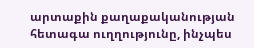արտաքին քաղաքականության հետագա ուղղությունը, ինչպես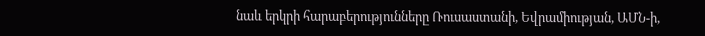նաև երկրի հարաբերությունները Ռուսաստանի, Եվրամիության, ԱՄՆ-ի,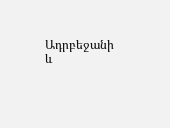Ադրբեջանի և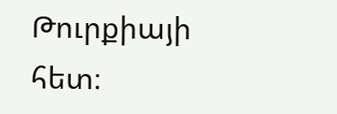Թուրքիայի հետ։